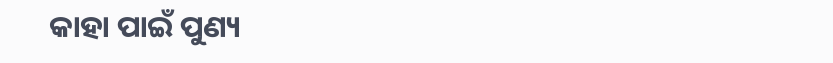କାହା ପାଇଁ ପୁଣ୍ୟ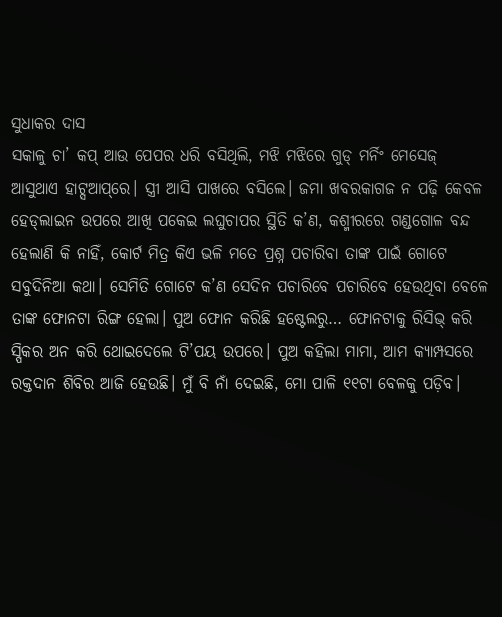ସୁଧାକର ଦାସ
ସକାଳୁ ଚା’ କପ୍‌ ଆଉ ପେପର ଧରି ବସିଥିଲି, ମଝି ମଝିରେ ଗୁଡ୍‌ ମର୍ନିଂ ମେସେଜ୍‌ ଆସୁଥାଏ ହାଟ୍ସଆପ୍‌ରେ। ସ୍ତ୍ରୀ ଆସି ପାଖରେ ବସିଲେ। ଜମା ଖବରକାଗଜ ନ ପଢ଼ି କେବଳ ହେଡ୍‌ଲାଇନ ଉପରେ ଆଖି ପକେଇ ଲଘୁଚାପର ସ୍ଥିତି କ’ଣ, କଶ୍ମୀରରେ ଗଣ୍ଡଗୋଳ ବନ୍ଦ ହେଲାଣି କି ନାହିଁ, କୋର୍ଟ ମିତ୍ର କିଏ ଭଳି ମତେ ପ୍ରଶ୍ନ ପଚାରିବା ତାଙ୍କ ପାଇଁ ଗୋଟେ ସବୁଦିନିଆ କଥା। ସେମିତି ଗୋଟେ କ’ଣ ସେଦିନ ପଚାରିବେ ପଚାରିବେ ହେଉଥିବା ବେଳେ ତାଙ୍କ ଫୋନଟା ରିଙ୍ଗ ହେଲା। ପୁଅ ଫୋନ କରିଛି ହଷ୍ଟେଲରୁ… ଫୋନଟାକୁ ରିସିଭ୍‌ କରି ସ୍ପିକର ଅନ କରି ଥୋଇଦେଲେ ଟି’ପୟ ଉପରେ। ପୁଅ କହିଲା ମାମା, ଆମ କ୍ୟାମ୍ପସରେ ରକ୍ତଦାନ ଶିବିର ଆଜି ହେଉଛି। ମୁଁ ବି ନାଁ ଦେଇଛି, ମୋ ପାଳି ୧୧ଟା ବେଳକୁ ପଡ଼ିବ।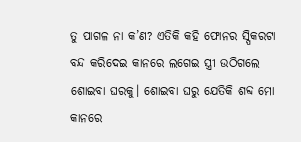ତୁ ପାଗଳ ନା କ’ଣ? ଏତିକି କହି ଫୋନର ସ୍ପିକରଟା ବନ୍ଦ କରିଦେଇ କାନରେ ଲଗେଇ ସ୍ତ୍ରୀ ଉଠିଗଲେ ଶୋଇବା ଘରକୁ। ଶୋଇବା ଘରୁ ଯେତିକି ଶବ୍ଦ ମୋ କାନରେ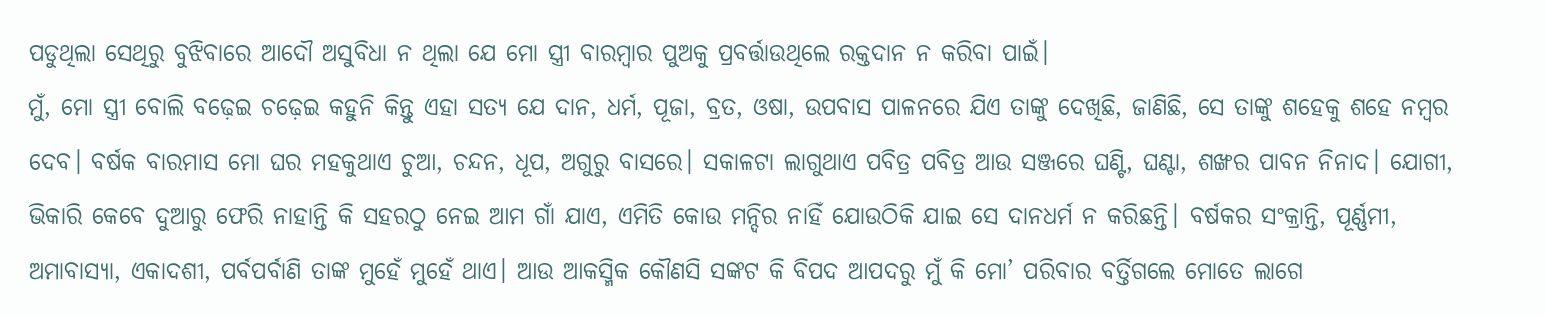ପଡୁଥିଲା ସେଥିରୁ ବୁଝିବାରେ ଆଦୌ ଅସୁବିଧା ନ ଥିଲା ଯେ ମୋ ସ୍ତ୍ରୀ ବାରମ୍ବାର ପୁଅକୁ ପ୍ରବର୍ତ୍ତାଉଥିଲେ ରକ୍ତଦାନ ନ କରିବା ପାଇଁ।
ମୁଁ, ମୋ ସ୍ତ୍ରୀ ବୋଲି ବଢ଼େଇ ଚଢ଼େଇ କହୁନି କିନ୍ତୁ ଏହା ସତ୍ୟ ଯେ ଦାନ, ଧର୍ମ, ପୂଜା, ବ୍ରତ, ଓଷା, ଉପବାସ ପାଳନରେ ଯିଏ ତାଙ୍କୁ ଦେଖିଛି, ଜାଣିଛି, ସେ ତାଙ୍କୁ ଶହେକୁ ଶହେ ନମ୍ବର ଦେବ। ବର୍ଷକ ବାରମାସ ମୋ ଘର ମହକୁଥାଏ ଚୁଆ, ଚନ୍ଦନ, ଧୂପ, ଅଗୁରୁ ବାସରେ। ସକାଳଟା ଲାଗୁଥାଏ ପବିତ୍ର ପବିତ୍ର ଆଉ ସଞ୍ଜରେ ଘଣ୍ଟି, ଘଣ୍ଟା, ଶଙ୍ଖର ପାବନ ନିନାଦ। ଯୋଗୀ, ଭିକାରି କେବେ ଦୁଆରୁ ଫେରି ନାହାନ୍ତି କି ସହରଠୁ ନେଇ ଆମ ଗାଁ ଯାଏ, ଏମିତି କୋଉ ମନ୍ଦିର ନାହିଁ ଯୋଉଠିକି ଯାଇ ସେ ଦାନଧର୍ମ ନ କରିଛନ୍ତି। ବର୍ଷକର ସଂକ୍ରାନ୍ତି, ପୂର୍ଣ୍ଣମୀ, ଅମାବାସ୍ୟା, ଏକାଦଶୀ, ପର୍ବପର୍ବାଣି ତାଙ୍କ ମୁହେଁ ମୁହେଁ ଥାଏ। ଆଉ ଆକସ୍ମିକ କୌଣସି ସଙ୍କଟ କି ବିପଦ ଆପଦରୁ ମୁଁ କି ମୋ’ ପରିବାର ବର୍ତ୍ତିଗଲେ ମୋତେ ଲାଗେ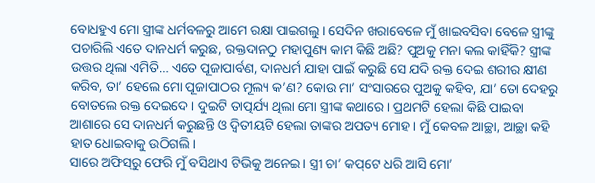ବୋଧହୁଏ ମୋ ସ୍ତ୍ରୀଙ୍କ ଧର୍ମବଳରୁ ଆମେ ରକ୍ଷା ପାଇଗଲୁ। ସେଦିନ ଖରାବେଳେ ମୁଁ ଖାଇବସିବା ବେଳେ ସ୍ତ୍ରୀଙ୍କୁ ପଚାରିଲି ଏତେ ଦାନଧର୍ମ କରୁଛ, ରକ୍ତଦାନଠୁ ମହାପୁଣ୍ୟ କାମ କିଛି ଅଛି? ପୁଅକୁ ମନା କଲ କାହିଁକି? ସ୍ତ୍ରୀଙ୍କ ଉତ୍ତର ଥିଲା ଏମିତି… ଏତେ ପୂଜାପାର୍ବଣ, ଦାନଧର୍ମ ଯାହା ପାଇଁ କରୁଛି ସେ ଯଦି ରକ୍ତ ଦେଇ ଶରୀର କ୍ଷୀଣ କରିବ, ତା’ ହେଲେ ମୋ ପୂଜାପାଠର ମୂଲ୍ୟ କ’ଣ? କୋଉ ମା’ ସଂସାରରେ ପୁଅକୁ କହିବ, ଯା’ ତୋ ଦେହରୁ ବୋତଲେ ରକ୍ତ ଦେଇଦେ। ଦୁଇଟି ତାତ୍ପର୍ଯ୍ୟ ଥିଲା ମୋ ସ୍ତ୍ରୀଙ୍କ କଥାରେ। ପ୍ରଥମଟି ହେଲା କିଛି ପାଇବା ଆଶାରେ ସେ ଦାନଧର୍ମ କରୁଛନ୍ତି ଓ ଦ୍ୱିତୀୟଟି ହେଲା ତାଙ୍କର ଅପତ୍ୟ ମୋହ। ମୁଁ କେବଳ ଆଚ୍ଛା, ଆଚ୍ଛା କହି ହାତ ଧୋଇବାକୁ ଉଠିଗଲି।
ସାରେ ଅଫିସ୍‌ରୁ ଫେରି ମୁଁ ବସିଥାଏ ଟିଭିକୁ ଅନେଇ। ସ୍ତ୍ରୀ ଚା’ କପ୍‌ଟେ ଧରି ଆସି ମୋ’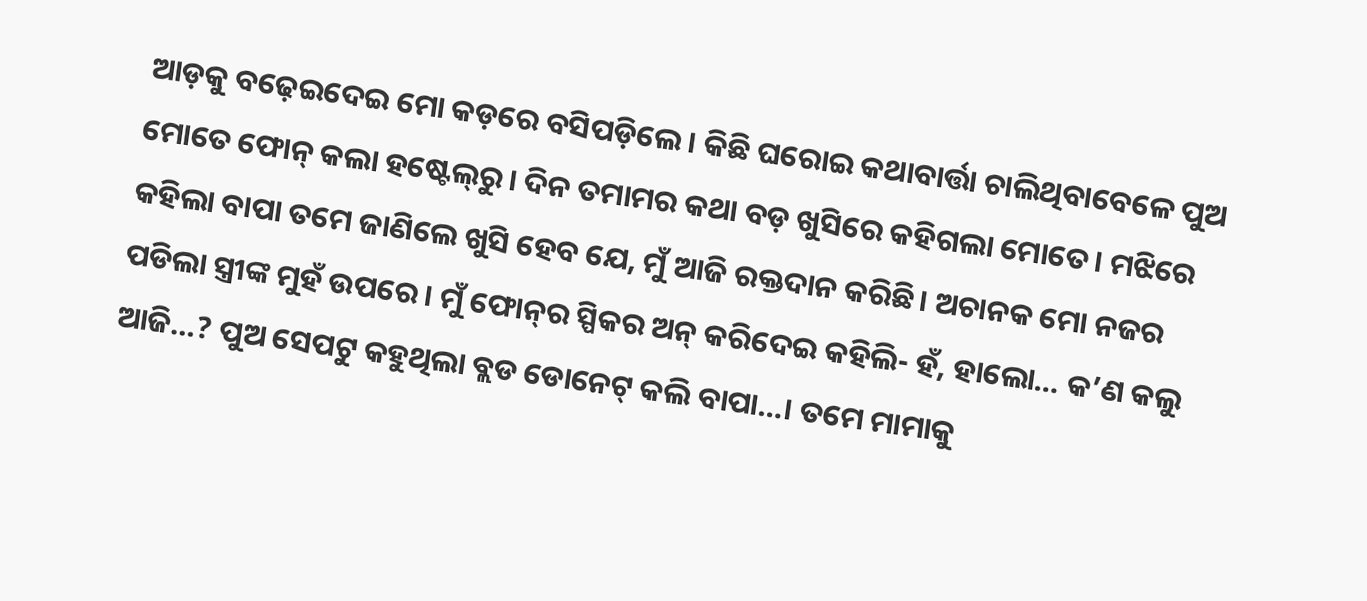ଆଡ଼କୁ ବଢ଼େଇଦେଇ ମୋ କଡ଼ରେ ବସିପଡ଼ିଲେ। କିଛି ଘରୋଇ କଥାବାର୍ତ୍ତା ଚାଲିଥିବାବେଳେ ପୁଅ ମୋତେ ଫୋନ୍‌ କଲା ହଷ୍ଟେଲ୍‌ରୁ। ଦିନ ତମାମର କଥା ବଡ଼ ଖୁସିରେ କହିଗଲା ମୋତେ। ମଝିରେ କହିଲା ବାପା ତମେ ଜାଣିଲେ ଖୁସି ହେବ ଯେ, ମୁଁ ଆଜି ରକ୍ତଦାନ କରିଛି। ଅଚାନକ ମୋ ନଜର ପଡିଲା ସ୍ତ୍ରୀଙ୍କ ମୁହଁ ଉପରେ। ମୁଁ ଫୋନ୍‌ର ସ୍ପିକର ଅନ୍‌ କରିଦେଇ କହିଲି- ହଁ, ହାଲୋ… କ’ଣ କଲୁ ଆଜି…? ପୁଅ ସେପଟୁ କହୁଥିଲା ବ୍ଲଡ ଡୋନେଟ୍‌ କଲି ବାପା…। ତମେ ମାମାକୁ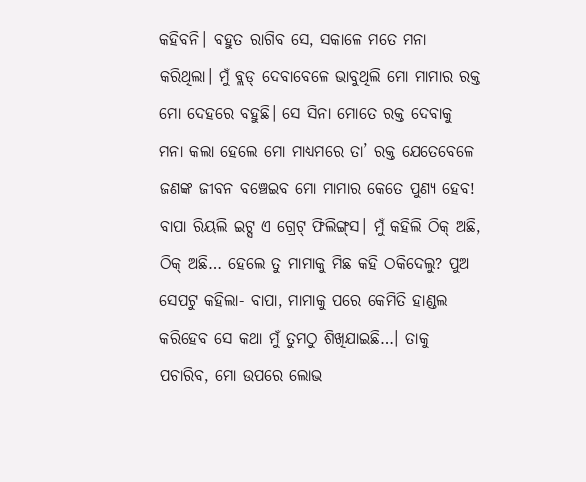କହିବନି। ବହୁତ ରାଗିବ ସେ, ସକାଳେ ମତେ ମନା କରିଥିଲା। ମୁଁ ବ୍ଲଡ୍‌ ଦେବାବେଳେ ଭାବୁଥିଲି ମୋ ମାମାର ରକ୍ତ ମୋ ଦେହରେ ବହୁଛି। ସେ ସିନା ମୋତେ ରକ୍ତ ଦେବାକୁ ମନା କଲା ହେଲେ ମୋ ମାଧ୍ୟମରେ ତା’ ରକ୍ତ ଯେତେବେଳେ ଜଣଙ୍କ ଜୀବନ ବଞ୍ଚେଇବ ମୋ ମାମାର କେତେ ପୁଣ୍ୟ ହେବ! ବାପା ରିୟଲି ଇଟ୍ସ ଏ ଗ୍ରେଟ୍‌ ଫିଲିଙ୍ଗ୍‌ସ। ମୁଁ କହିଲି ଠିକ୍‌ ଅଛି, ଠିକ୍‌ ଅଛି… ହେଲେ ତୁ ମାମାକୁ ମିଛ କହି ଠକିଦେଲୁ? ପୁଅ ସେପଟୁ କହିଲା- ବାପା, ମାମାକୁ ପରେ କେମିତି ହାଣ୍ଡଲ କରିହେବ ସେ କଥା ମୁଁ ତୁମଠୁ ଶିଖିଯାଇଛି…। ତାକୁ ପଚାରିବ, ମୋ ଉପରେ ଲୋଭ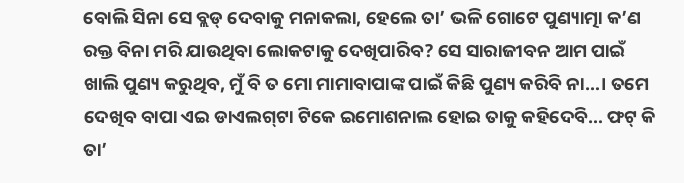ବୋଲି ସିନା ସେ ବ୍ଲଡ୍‌ ଦେବାକୁ ମନାକଲା, ହେଲେ ତା’ ଭଳି ଗୋଟେ ପୁଣ୍ୟାତ୍ମା କ’ଣ ରକ୍ତ ବିନା ମରି ଯାଉଥିବା ଲୋକଟାକୁ ଦେଖିପାରିବ? ସେ ସାରାଜୀବନ ଆମ ପାଇଁ ଖାଲି ପୁଣ୍ୟ କରୁଥିବ, ମୁଁ ବି ତ ମୋ ମାମାବାପାଙ୍କ ପାଇଁ କିଛି ପୁଣ୍ୟ କରିବି ନା…। ତମେ ଦେଖିବ ବାପା ଏଇ ଡାଏଲଗ୍‌ଟା ଟିକେ ଇମୋଶନାଲ ହୋଇ ତାକୁ କହିଦେବି… ଫଟ୍‌ କି ତା’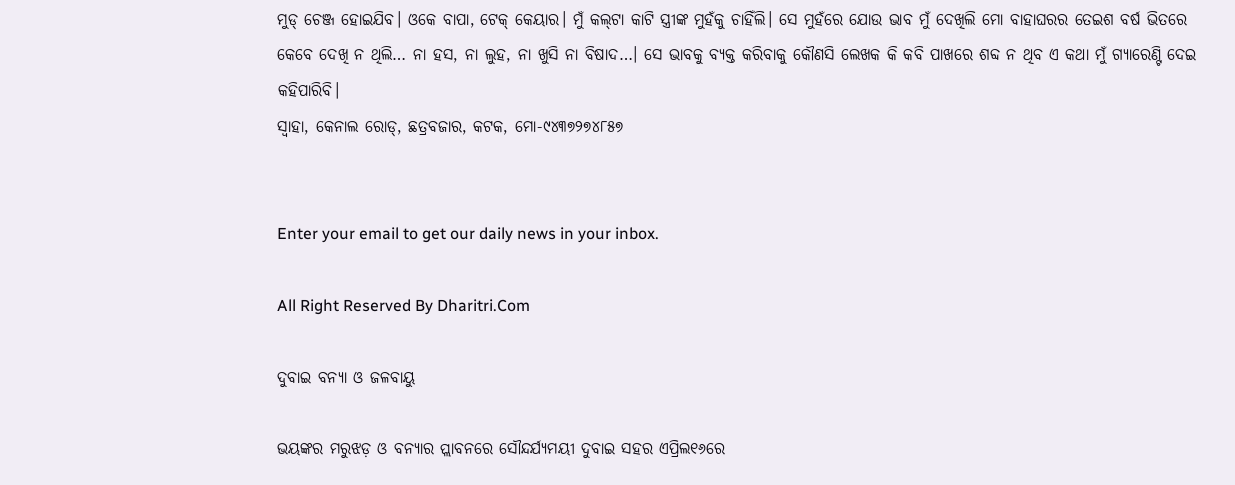ମୁଡ୍‌ ଚେଞ୍ଜ ହୋଇଯିବ। ଓକେ ବାପା, ଟେକ୍‌ କେୟାର। ମୁଁ କଲ୍‌ଟା କାଟି ସ୍ତ୍ରୀଙ୍କ ମୁହଁକୁ ଚାହିଁଲି। ସେ ମୁହଁରେ ଯୋଉ ଭାବ ମୁଁ ଦେଖିଲି ମୋ ବାହାଘରର ତେଇଶ ବର୍ଷ ଭିତରେ କେବେ ଦେଖି ନ ଥିଲି… ନା ହସ, ନା ଲୁହ, ନା ଖୁସି ନା ବିଷାଦ…। ସେ ଭାବକୁ ବ୍ୟକ୍ତ କରିବାକୁ କୌଣସି ଲେଖକ କି କବି ପାଖରେ ଶବ୍ଦ ନ ଥିବ ଏ କଥା ମୁଁ ଗ୍ୟାରେଣ୍ଟି ଦେଇ କହିପାରିବି।
ସ୍ବାହା, କେନାଲ ରୋଡ୍‌, ଛତ୍ରବଜାର, କଟକ, ମୋ-୯୪୩୭୨୭୪୮୫୭


Enter your email to get our daily news in your inbox.

All Right Reserved By Dharitri.Com

ଦୁବାଇ ବନ୍ୟା ଓ ଜଳବାୟୁ

ଭୟଙ୍କର ମରୁଝଡ଼ ଓ ବନ୍ୟାର ପ୍ଲାବନରେ ସୌନ୍ଦର୍ଯ୍ୟମୟୀ ଦୁବାଇ ସହର ଏପ୍ରିଲ୧୬ରେ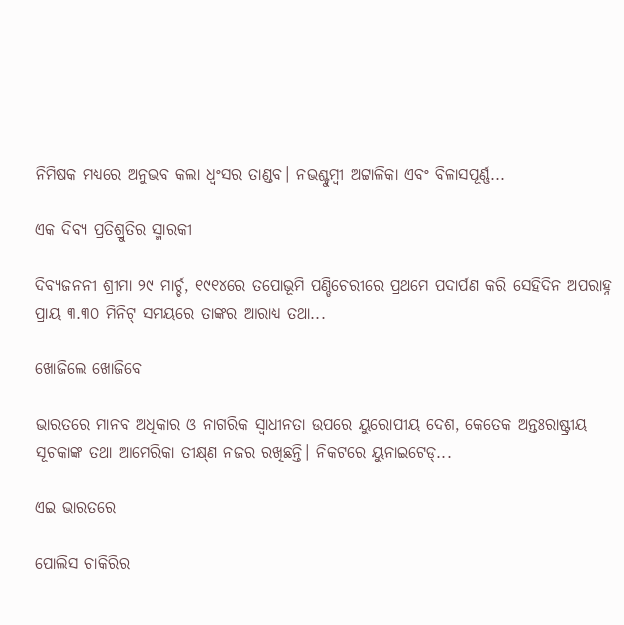ନିମିଷକ ମଧ୍ୟରେ ଅନୁଭବ କଲା ଧ୍ବଂସର ତାଣ୍ଡବ। ନଭଶ୍ଚୁମ୍ବୀ ଅଟ୍ଟାଳିକା ଏବଂ ବିଳାସପୂର୍ଣ୍ଣ...

ଏକ ଦିବ୍ୟ ପ୍ରତିଶ୍ରୁତିର ସ୍ମାରକୀ

ଦିବ୍ୟଜନନୀ ଶ୍ରୀମା ୨୯ ମାର୍ଚ୍ଚ, ୧୯୧୪ରେ ତପୋଭୂମି ପଣ୍ଡିଚେରୀରେ ପ୍ରଥମେ ପଦାର୍ପଣ କରି ସେହିଦିନ ଅପରାହ୍ନ ପ୍ରାୟ ୩.୩୦ ମିନିଟ୍‌ ସମୟରେ ତାଙ୍କର ଆରାଧ୍ୟ ତଥା...

ଖୋଜିଲେ ଖୋଜିବେ

ଭାରତରେ ମାନବ ଅଧିକାର ଓ ନାଗରିକ ସ୍ବାଧୀନତା ଉପରେ ୟୁରୋପୀୟ ଦେଶ, କେତେକ ଅନ୍ତଃରାଷ୍ଟ୍ରୀୟ ସୂଚକାଙ୍କ ତଥା ଆମେରିକା ତୀକ୍ଷ୍‌ଣ ନଜର ରଖିଛନ୍ତି। ନିକଟରେ ୟୁନାଇଟେଡ୍‌...

ଏଇ ଭାରତରେ

ପୋଲିସ ଚାକିରିର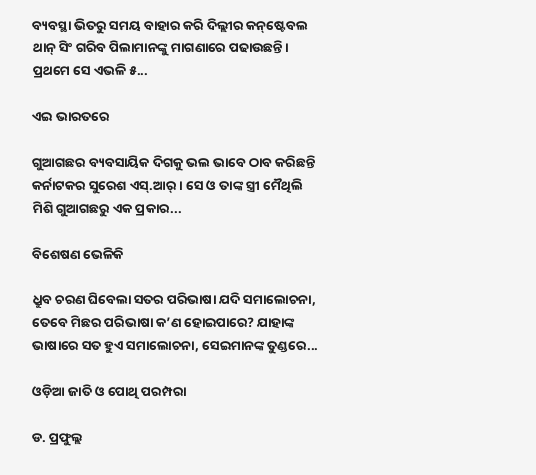ବ୍ୟବସ୍ଥା ଭିତରୁ ସମୟ ବାହାର କରି ଦିଲ୍ଲୀର କନ୍‌ଷ୍ଟେବଲ ଥାନ୍‌ ସିଂ ଗରିବ ପିଲାମାନଙ୍କୁ ମାଗଣାରେ ପଢାଉଛନ୍ତି। ପ୍ରଥମେ ସେ ଏଭଳି ୫...

ଏଇ ଭାରତରେ

ଗୁଆଗଛର ବ୍ୟବସାୟିକ ଦିଗକୁ ଭଲ ଭାବେ ଠାବ କରିଛନ୍ତି କର୍ନାଟକର ସୁରେଶ ଏସ୍‌.ଆର୍‌। ସେ ଓ ତାଙ୍କ ସ୍ତ୍ରୀ ମୈଥିଲି ମିଶି ଗୁଆଗଛରୁ ଏକ ପ୍ରକାର...

ବିଶେଷଣ ଭେଳିକି

ଧ୍ରୁବ ଚରଣ ଘିବେଲା ସତର ପରିଭାଷା ଯଦି ସମାଲୋଚନା, ତେବେ ମିଛର ପରିଭାଷା କ’ଣ ହୋଇପାରେ? ଯାହାଙ୍କ ଭାଷାରେ ସତ ହୁଏ ସମାଲୋଚନା, ସେଇମାନଙ୍କ ତୁଣ୍ଡରେ...

ଓଡ଼ିଆ ଜାତି ଓ ପୋଥି ପରମ୍ପରା

ଡ. ପ୍ରଫୁଲ୍ଲ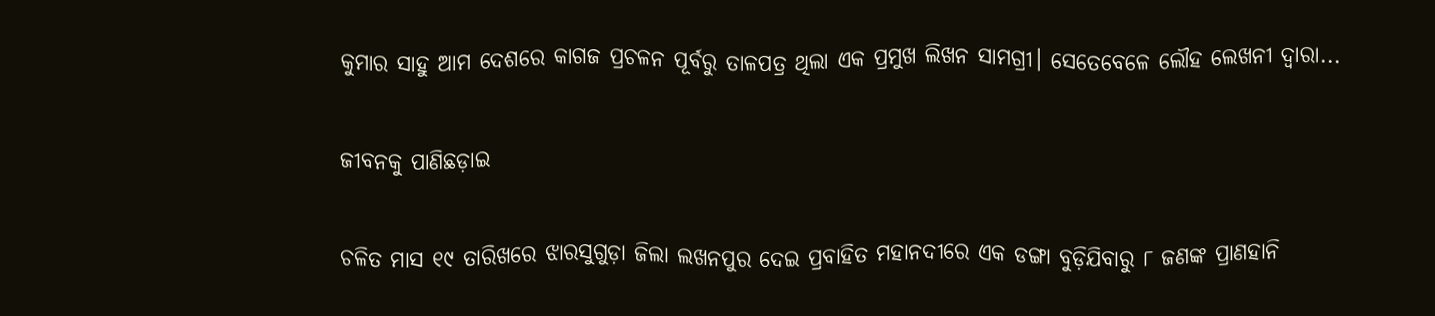କୁମାର ସାହୁ ଆମ ଦେଶରେ କାଗଜ ପ୍ରଚଳନ ପୂର୍ବରୁ ତାଳପତ୍ର ଥିଲା ଏକ ପ୍ରମୁଖ ଲିଖନ ସାମଗ୍ରୀ। ସେତେବେଳେ ଲୌହ ଲେଖନୀ ଦ୍ୱାରା...

ଜୀବନକୁ ପାଣିଛଡ଼ାଇ

ଚଳିତ ମାସ ୧୯ ତାରିଖରେ ଝାରସୁଗୁଡ଼ା ଜିଲା ଲଖନପୁର ଦେଇ ପ୍ରବାହିତ ମହାନଦୀରେ ଏକ ଡଙ୍ଗା ବୁଡ଼ିଯିବାରୁ ୮ ଜଣଙ୍କ ପ୍ରାଣହାନି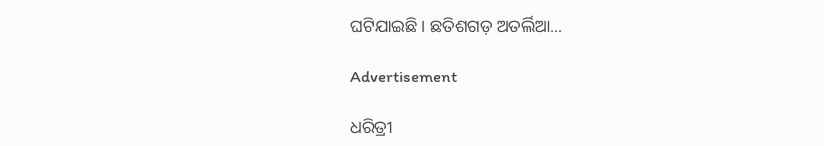ଘଟିଯାଇଛି। ଛତିଶଗଡ଼ ଅତର୍ଲିଆ...

Advertisement

ଧରିତ୍ରୀ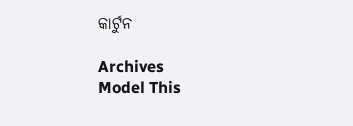କାର୍ଟୁନ

Archives
Model This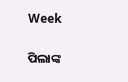Week

ପିଲାଙ୍କ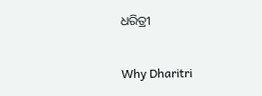ଧରିତ୍ରୀ

Why Dharitri